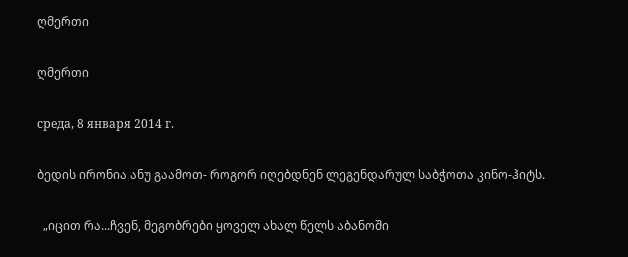ღმერთი

ღმერთი

среда, 8 января 2014 г.

ბედის ირონია ანუ გაამოთ- როგორ იღებდნენ ლეგენდარულ საბჭოთა კინო-ჰიტს.

  „იცით რა...ჩვენ, მეგობრები ყოველ ახალ წელს აბანოში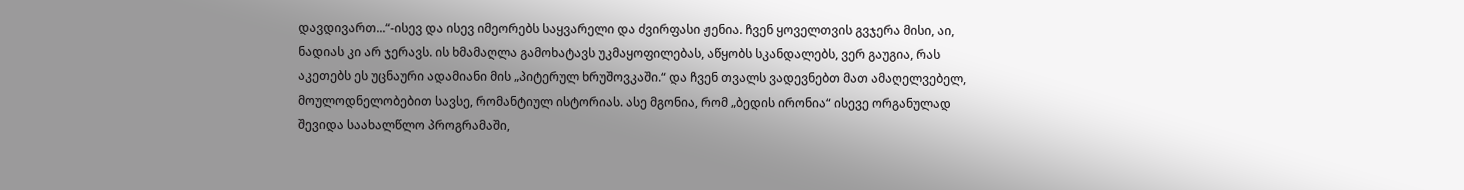დავდივართ...“-ისევ და ისევ იმეორებს საყვარელი და ძვირფასი ჟენია. ჩვენ ყოველთვის გვჯერა მისი, აი, ნადიას კი არ ჯერავს. ის ხმამაღლა გამოხატავს უკმაყოფილებას, აწყობს სკანდალებს, ვერ გაუგია, რას აკეთებს ეს უცნაური ადამიანი მის „პიტერულ ხრუშოვკაში.“ და ჩვენ თვალს ვადევნებთ მათ ამაღელვებელ, მოულოდნელობებით სავსე, რომანტიულ ისტორიას. ასე მგონია, რომ „ბედის ირონია“ ისევე ორგანულად შევიდა საახალწლო პროგრამაში,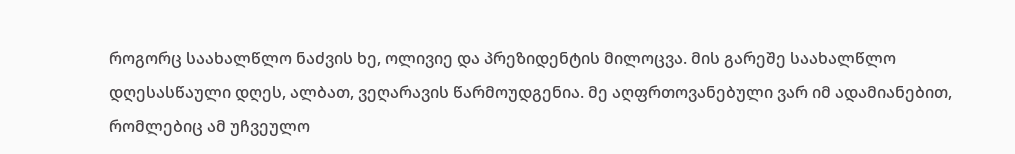როგორც საახალწლო ნაძვის ხე, ოლივიე და პრეზიდენტის მილოცვა. მის გარეშე საახალწლო დღესასწაული დღეს, ალბათ, ვეღარავის წარმოუდგენია. მე აღფრთოვანებული ვარ იმ ადამიანებით, რომლებიც ამ უჩვეულო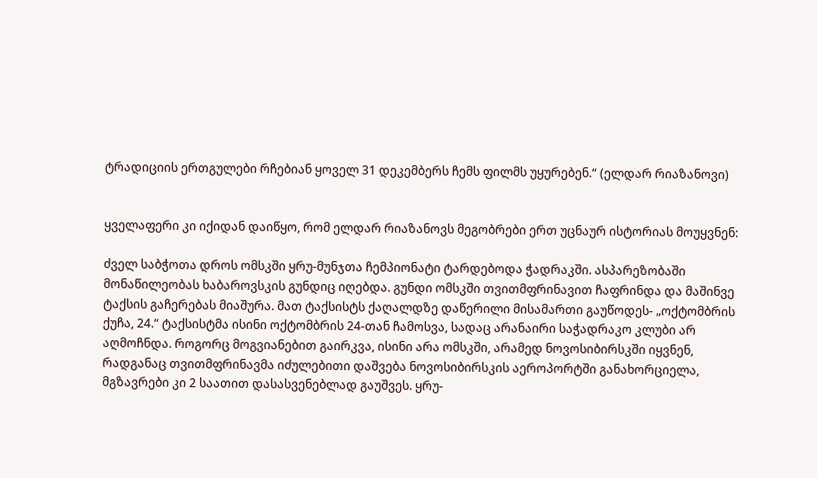ტრადიციის ერთგულები რჩებიან ყოველ 31 დეკემბერს ჩემს ფილმს უყურებენ.“ (ელდარ რიაზანოვი)


ყველაფერი კი იქიდან დაიწყო, რომ ელდარ რიაზანოვს მეგობრები ერთ უცნაურ ისტორიას მოუყვნენ:

ძველ საბჭოთა დროს ომსკში ყრუ-მუნჯთა ჩემპიონატი ტარდებოდა ჭადრაკში. ასპარეზობაში მონაწილეობას ხაბაროვსკის გუნდიც იღებდა. გუნდი ომსკში თვითმფრინავით ჩაფრინდა და მაშინვე ტაქსის გაჩერებას მიაშურა. მათ ტაქსისტს ქაღალდზე დაწერილი მისამართი გაუწოდეს- „ოქტომბრის ქუჩა, 24.“ ტაქსისტმა ისინი ოქტომბრის 24-თან ჩამოსვა, სადაც არანაირი საჭადრაკო კლუბი არ აღმოჩნდა. როგორც მოგვიანებით გაირკვა, ისინი არა ომსკში, არამედ ნოვოსიბირსკში იყვნენ, რადგანაც თვითმფრინავმა იძულებითი დაშვება ნოვოსიბირსკის აეროპორტში განახორციელა, მგზავრები კი 2 საათით დასასვენებლად გაუშვეს. ყრუ-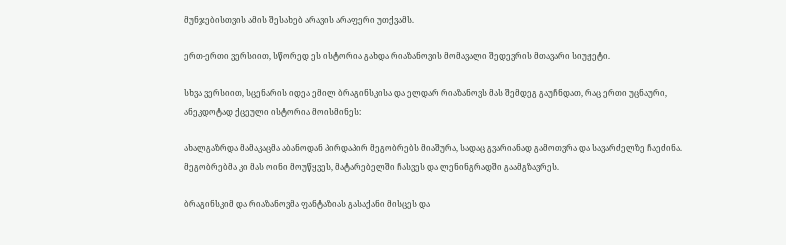მუნჯებისთვის ამის შესახებ არავის არაფერი უთქვამს.

ერთ-ერთი ვერსიით, სწორედ ეს ისტორია გახდა რიაზანოვის მომავალი შედევრის მთავარი სიუჟეტი.

სხვა ვერსიით, სცენარის იდეა ემილ ბრაგინსკისა და ელდარ რიაზანოვს მას შემდეგ გაუჩნდათ, რაც ერთი უცნაური, ანეკდოტად ქცეული ისტორია მოისმინეს:

ახალგაზრდა მამაკაცმა აბანოდან პირდაპირ მეგობრებს მიაშურა, სადაც გვარიანად გამოთვრა და სავარძელზე ჩაეძინა. მეგობრებმა კი მას ოინი მოუწყვეს, მატარებელში ჩასვეს და ლენინგრადში გაამგზავრეს.

ბრაგინსკიმ და რიაზანოვმა ფანტაზიას გასაქანი მისცეს და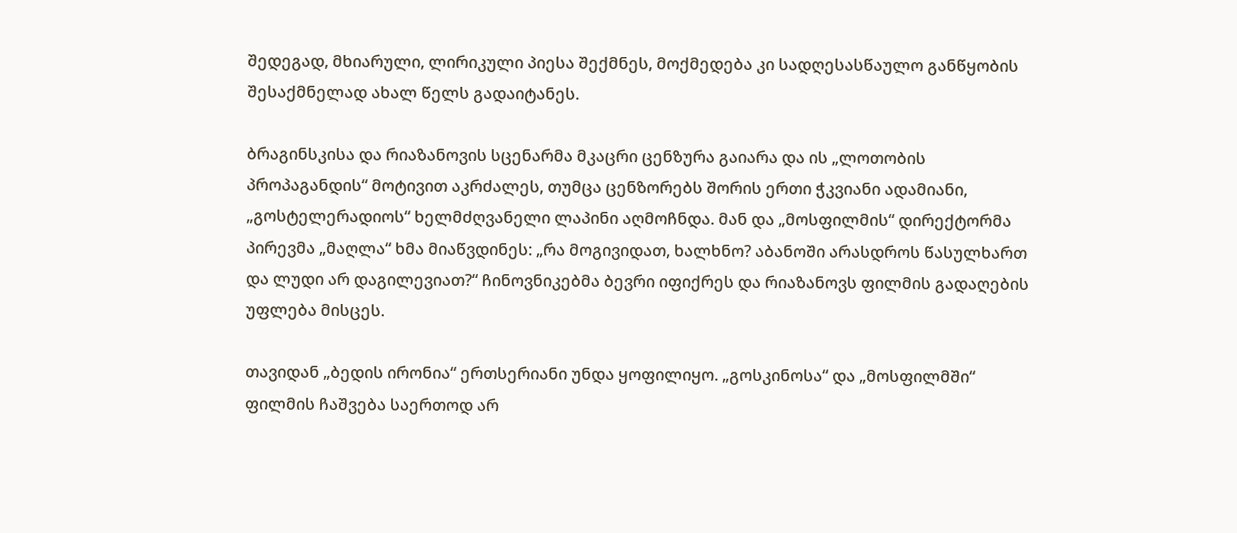შედეგად, მხიარული, ლირიკული პიესა შექმნეს, მოქმედება კი სადღესასწაულო განწყობის შესაქმნელად ახალ წელს გადაიტანეს.

ბრაგინსკისა და რიაზანოვის სცენარმა მკაცრი ცენზურა გაიარა და ის „ლოთობის პროპაგანდის“ მოტივით აკრძალეს, თუმცა ცენზორებს შორის ერთი ჭკვიანი ადამიანი, „გოსტელერადიოს“ ხელმძღვანელი ლაპინი აღმოჩნდა. მან და „მოსფილმის“ დირექტორმა პირევმა „მაღლა“ ხმა მიაწვდინეს: „რა მოგივიდათ, ხალხნო? აბანოში არასდროს წასულხართ და ლუდი არ დაგილევიათ?“ ჩინოვნიკებმა ბევრი იფიქრეს და რიაზანოვს ფილმის გადაღების უფლება მისცეს.

თავიდან „ბედის ირონია“ ერთსერიანი უნდა ყოფილიყო. „გოსკინოსა“ და „მოსფილმში“ ფილმის ჩაშვება საერთოდ არ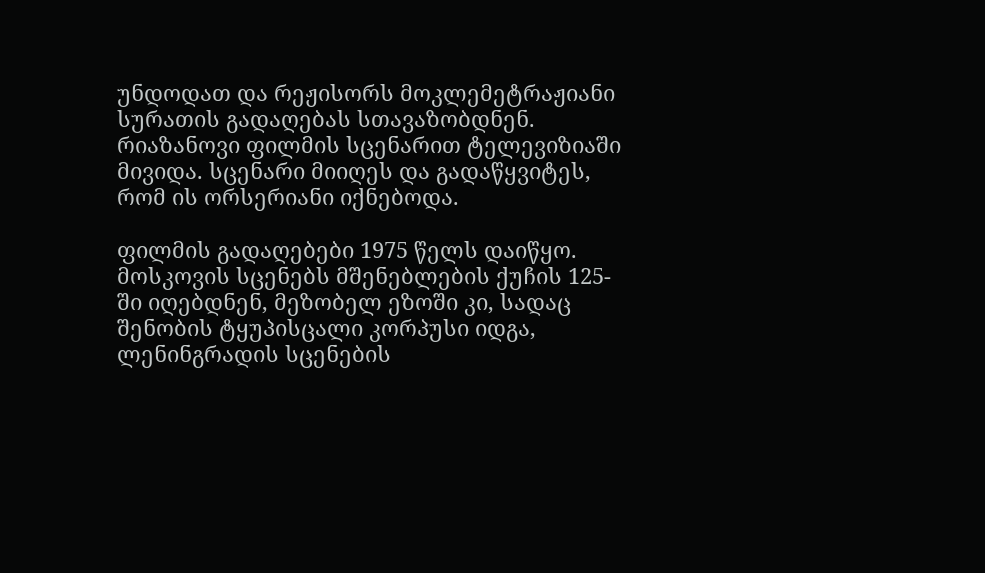უნდოდათ და რეჟისორს მოკლემეტრაჟიანი სურათის გადაღებას სთავაზობდნენ. რიაზანოვი ფილმის სცენარით ტელევიზიაში მივიდა. სცენარი მიიღეს და გადაწყვიტეს, რომ ის ორსერიანი იქნებოდა.

ფილმის გადაღებები 1975 წელს დაიწყო. მოსკოვის სცენებს მშენებლების ქუჩის 125-ში იღებდნენ, მეზობელ ეზოში კი, სადაც შენობის ტყუპისცალი კორპუსი იდგა, ლენინგრადის სცენების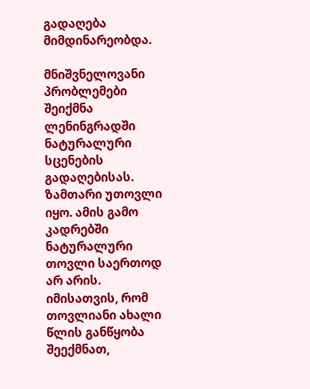გადაღება მიმდინარეობდა.

მნიშვნელოვანი პრობლემები შეიქმნა ლენინგრადში ნატურალური სცენების გადაღებისას. ზამთარი უთოვლი იყო. ამის გამო კადრებში ნატურალური თოვლი საერთოდ არ არის. იმისათვის, რომ თოვლიანი ახალი წლის განწყობა შეექმნათ,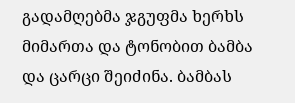გადამღებმა ჯგუფმა ხერხს მიმართა და ტონობით ბამბა და ცარცი შეიძინა. ბამბას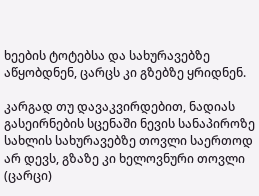ხეების ტოტებსა და სახურავებზე აწყობდნენ, ცარცს კი გზებზე ყრიდნენ.

კარგად თუ დავაკვირდებით, ნადიას გასეირნების სცენაში ნევის სანაპიროზე სახლის სახურავებზე თოვლი საერთოდ არ დევს, გზაზე კი ხელოვნური თოვლი (ცარცი)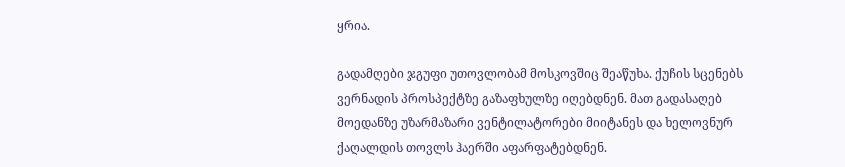ყრია.

გადამღები ჯგუფი უთოვლობამ მოსკოვშიც შეაწუხა. ქუჩის სცენებს ვერნადის პროსპექტზე გაზაფხულზე იღებდნენ. მათ გადასაღებ მოედანზე უზარმაზარი ვენტილატორები მიიტანეს და ხელოვნურ ქაღალდის თოვლს ჰაერში აფარფატებდნენ.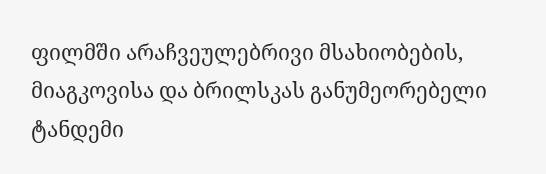ფილმში არაჩვეულებრივი მსახიობების, მიაგკოვისა და ბრილსკას განუმეორებელი ტანდემი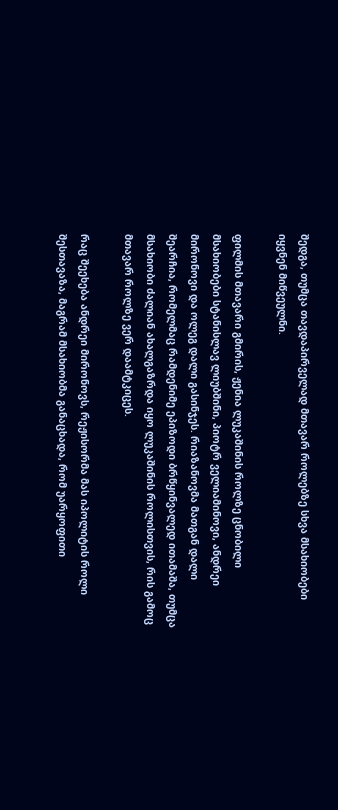შედგა, თუმცა თავდაპირველად მთავარ როლებზე სხვა მსახიობები იყვნენ მიწვეულნი.

ფილმის მთავარი გმირის, ჟენია ლუკაშინის როლზე ცნობილი მსახიობები სტანისლავ ლიუბშინი, პიოტრ ველიამინოვი, ანდრეი მირონოვი და ოლეგ დალი გასინჯეს. რიაზანოვმა მათგან დალი შეარჩია, რომელმაც რამდენიმე ეპიზოდი ბრწყინვალედ ითამაშა, თუმცა მსახიობი ძალიან ახალგაზრდა იყო ლუკაშინის როლისთვის, რის გამოც მთავარ როლზე ვერ დაამტკიცეს.

რაც შეეხება ანდრეი მირონოვს, რეჟისორმა მას იპოლიტის როლი შესთავაზა, მაგრამ მსახიობმა განაცხადა, რომ უარყოფითი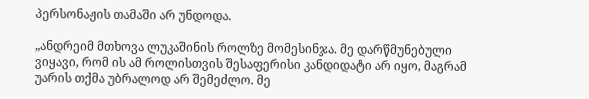პერსონაჟის თამაში არ უნდოდა.

„ანდრეიმ მთხოვა ლუკაშინის როლზე მომესინჯა. მე დარწმუნებული ვიყავი, რომ ის ამ როლისთვის შესაფერისი კანდიდატი არ იყო, მაგრამ უარის თქმა უბრალოდ არ შემეძლო. მე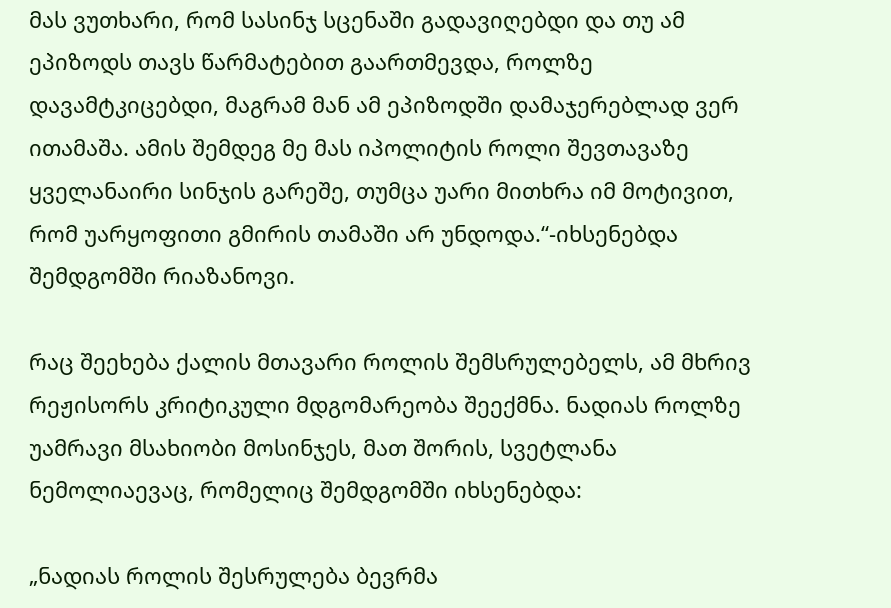მას ვუთხარი, რომ სასინჯ სცენაში გადავიღებდი და თუ ამ ეპიზოდს თავს წარმატებით გაართმევდა, როლზე დავამტკიცებდი, მაგრამ მან ამ ეპიზოდში დამაჯერებლად ვერ ითამაშა. ამის შემდეგ მე მას იპოლიტის როლი შევთავაზე ყველანაირი სინჯის გარეშე, თუმცა უარი მითხრა იმ მოტივით, რომ უარყოფითი გმირის თამაში არ უნდოდა.“-იხსენებდა შემდგომში რიაზანოვი.

რაც შეეხება ქალის მთავარი როლის შემსრულებელს, ამ მხრივ რეჟისორს კრიტიკული მდგომარეობა შეექმნა. ნადიას როლზე უამრავი მსახიობი მოსინჯეს, მათ შორის, სვეტლანა ნემოლიაევაც, რომელიც შემდგომში იხსენებდა:

„ნადიას როლის შესრულება ბევრმა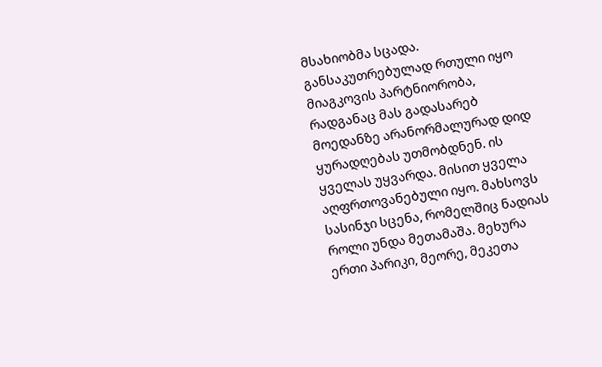მსახიობმა სცადა. განსაკუთრებულად რთული იყო მიაგკოვის პარტნიორობა, რადგანაც მას გადასარებ მოედანზე არანორმალურად დიდ ყურადღებას უთმობდნენ. ის ყველას უყვარდა. მისით ყველა აღფრთოვანებული იყო. მახსოვს სასინჯი სცენა, რომელშიც ნადიას როლი უნდა მეთამაშა. მეხურა ერთი პარიკი, მეორე, მეკეთა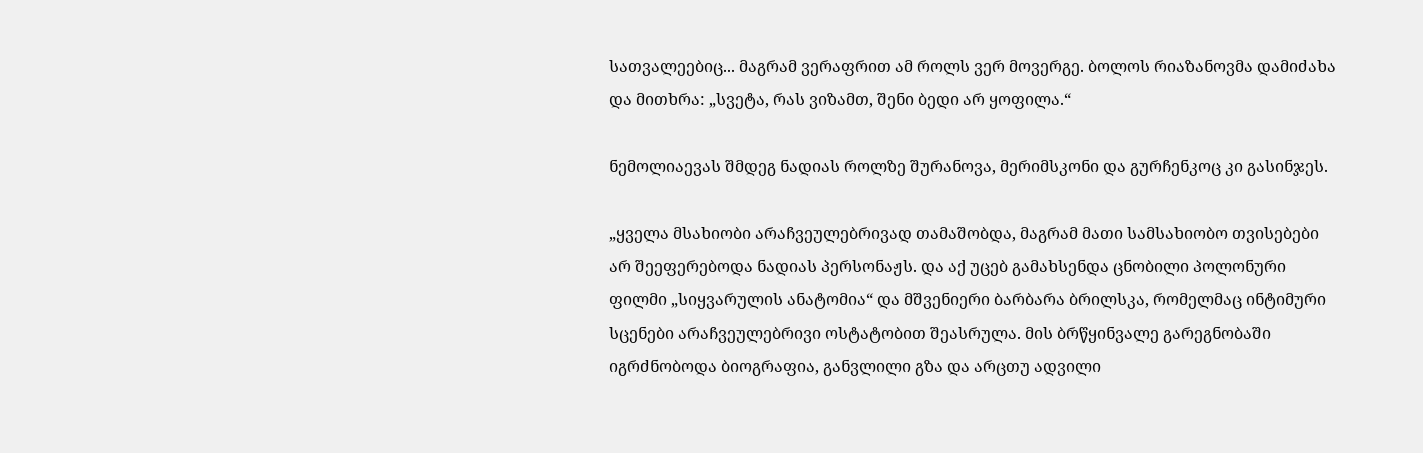სათვალეებიც... მაგრამ ვერაფრით ამ როლს ვერ მოვერგე. ბოლოს რიაზანოვმა დამიძახა და მითხრა: „სვეტა, რას ვიზამთ, შენი ბედი არ ყოფილა.“

ნემოლიაევას შმდეგ ნადიას როლზე შურანოვა, მერიმსკონი და გურჩენკოც კი გასინჯეს.

„ყველა მსახიობი არაჩვეულებრივად თამაშობდა, მაგრამ მათი სამსახიობო თვისებები არ შეეფერებოდა ნადიას პერსონაჟს. და აქ უცებ გამახსენდა ცნობილი პოლონური ფილმი „სიყვარულის ანატომია“ და მშვენიერი ბარბარა ბრილსკა, რომელმაც ინტიმური სცენები არაჩვეულებრივი ოსტატობით შეასრულა. მის ბრწყინვალე გარეგნობაში იგრძნობოდა ბიოგრაფია, განვლილი გზა და არცთუ ადვილი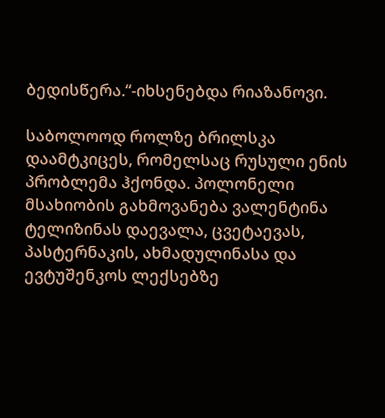ბედისწერა.“-იხსენებდა რიაზანოვი.

საბოლოოდ როლზე ბრილსკა დაამტკიცეს, რომელსაც რუსული ენის პრობლემა ჰქონდა. პოლონელი მსახიობის გახმოვანება ვალენტინა ტელიზინას დაევალა, ცვეტაევას, პასტერნაკის, ახმადულინასა და ევტუშენკოს ლექსებზე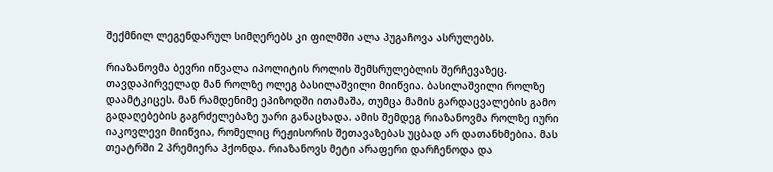შექმნილ ლეგენდარულ სიმღერებს კი ფილმში ალა პუგაჩოვა ასრულებს.

რიაზანოვმა ბევრი იწვალა იპოლიტის როლის შემსრულებლის შერჩევაზეც. თავდაპირველად მან როლზე ოლეგ ბასილაშვილი მიიწვია. ბასილაშვილი როლზე დაამტკიცეს. მან რამდენიმე ეპიზოდში ითამაშა, თუმცა მამის გარდაცვალების გამო გადაღებების გაგრძელებაზე უარი განაცხადა. ამის შემდეგ რიაზანოვმა როლზე იური იაკოვლევი მიიწვია, რომელიც რეჟისორის შეთავაზებას უცბად არ დათანხმებია. მას თეატრში 2 პრემიერა ჰქონდა. რიაზანოვს მეტი არაფერი დარჩენოდა და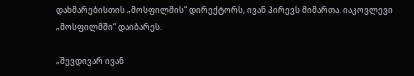დახმარებისთის „მოსფილმის“ დირექტორს, ივან პირევს მიმართა. იაკოვლევი „მოსფილმში“ დაიბარეს.

„შევდივარ ივან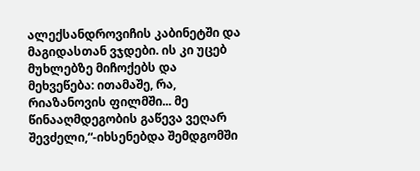ალექსანდროვიჩის კაბინეტში და მაგიდასთან ვჯდები. ის კი უცებ მუხლებზე მიჩოქებს და მეხვეწება: ითამაშე, რა, რიაზანოვის ფილმში... მე წინააღმდეგობის გაწევა ვეღარ შევძელი,“-იხსენებდა შემდგომში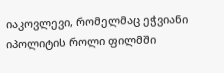იაკოვლევი, რომელმაც ეჭვიანი იპოლიტის როლი ფილმში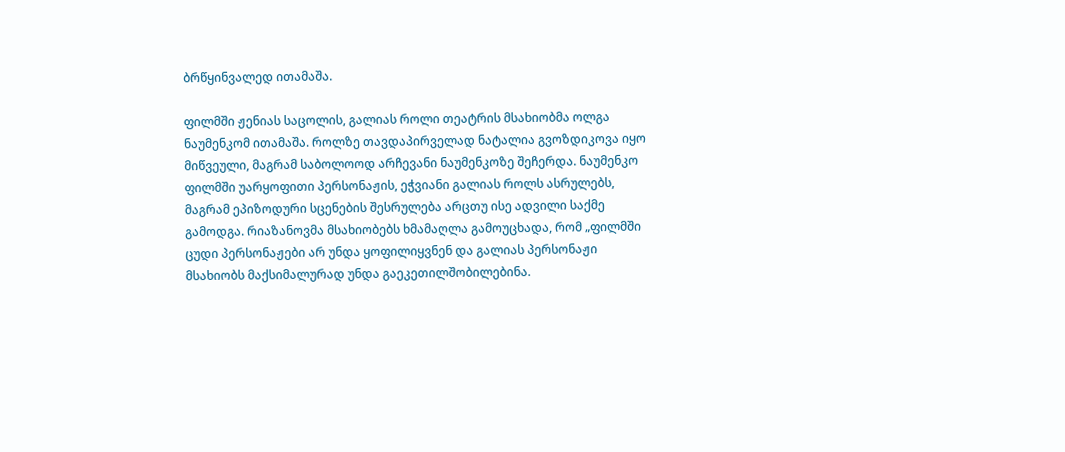ბრწყინვალედ ითამაშა.

ფილმში ჟენიას საცოლის, გალიას როლი თეატრის მსახიობმა ოლგა ნაუმენკომ ითამაშა. როლზე თავდაპირველად ნატალია გვოზდიკოვა იყო მიწვეული, მაგრამ საბოლოოდ არჩევანი ნაუმენკოზე შეჩერდა. ნაუმენკო ფილმში უარყოფითი პერსონაჟის, ეჭვიანი გალიას როლს ასრულებს, მაგრამ ეპიზოდური სცენების შესრულება არცთუ ისე ადვილი საქმე გამოდგა. რიაზანოვმა მსახიობებს ხმამაღლა გამოუცხადა, რომ „ფილმში ცუდი პერსონაჟები არ უნდა ყოფილიყვნენ და გალიას პერსონაჟი მსახიობს მაქსიმალურად უნდა გაეკეთილშობილებინა.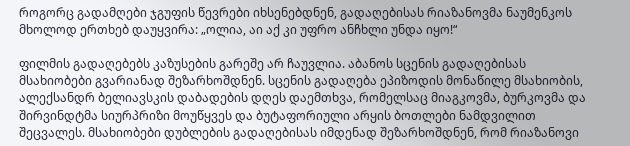როგორც გადამღები ჯგუფის წევრები იხსენებდნენ, გადაღებისას რიაზანოვმა ნაუმენკოს მხოლოდ ერთხებ დაუყვირა: „ოლია, აი აქ კი უფრო ანჩხლი უნდა იყო!“

ფილმის გადაღებებს კაზუსების გარეშე არ ჩაუვლია. აბანოს სცენის გადაღებისას მსახიობები გვარიანად შეზარხოშდნენ. სცენის გადაღება ეპიზოდის მონაწილე მსახიობის, ალექსანდრ ბელიავსკის დაბადების დღეს დაემთხვა, რომელსაც მიაგკოვმა, ბურკოვმა და შირვინდტმა სიურპრიზი მოუწყვეს და ბუტაფორიული არყის ბოთლები ნამდვილით შეცვალეს. მსახიობები დუბლების გადაღებისას იმდენად შეზარხოშდნენ, რომ რიაზანოვი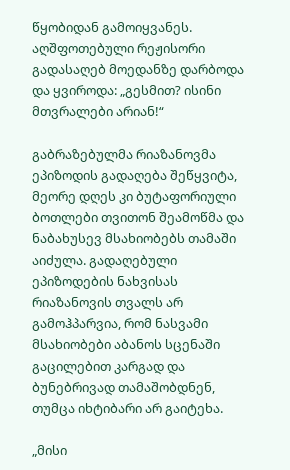წყობიდან გამოიყვანეს. აღშფოთებული რეჟისორი გადასაღებ მოედანზე დარბოდა და ყვიროდა: „გესმით? ისინი მთვრალები არიან!“

გაბრაზებულმა რიაზანოვმა ეპიზოდის გადაღება შეწყვიტა, მეორე დღეს კი ბუტაფორიული ბოთლები თვითონ შეამოწმა და ნაბახუსევ მსახიობებს თამაში აიძულა. გადაღებული ეპიზოდების ნახვისას რიაზანოვის თვალს არ გამოჰპარვია, რომ ნასვამი მსახიობები აბანოს სცენაში გაცილებით კარგად და ბუნებრივად თამაშობდნენ, თუმცა იხტიბარი არ გაიტეხა.

„მისი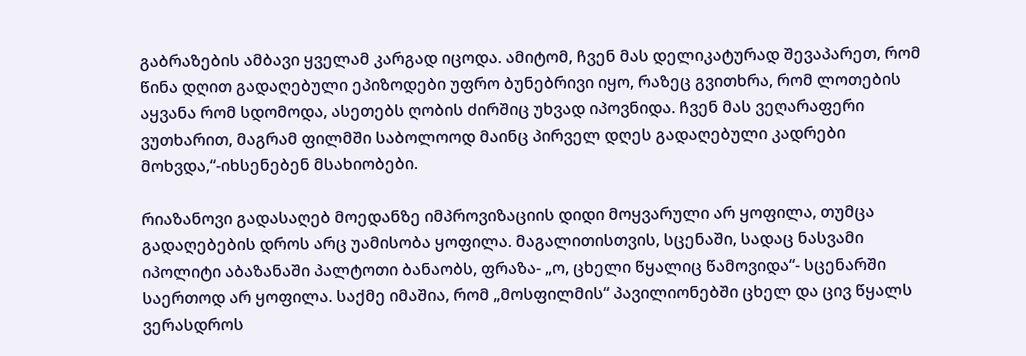გაბრაზების ამბავი ყველამ კარგად იცოდა. ამიტომ, ჩვენ მას დელიკატურად შევაპარეთ, რომ წინა დღით გადაღებული ეპიზოდები უფრო ბუნებრივი იყო, რაზეც გვითხრა, რომ ლოთების აყვანა რომ სდომოდა, ასეთებს ღობის ძირშიც უხვად იპოვნიდა. ჩვენ მას ვეღარაფერი ვუთხარით, მაგრამ ფილმში საბოლოოდ მაინც პირველ დღეს გადაღებული კადრები მოხვდა,“-იხსენებენ მსახიობები.

რიაზანოვი გადასაღებ მოედანზე იმპროვიზაციის დიდი მოყვარული არ ყოფილა, თუმცა გადაღებების დროს არც უამისობა ყოფილა. მაგალითისთვის, სცენაში, სადაც ნასვამი იპოლიტი აბაზანაში პალტოთი ბანაობს, ფრაზა- „ო, ცხელი წყალიც წამოვიდა“- სცენარში საერთოდ არ ყოფილა. საქმე იმაშია, რომ „მოსფილმის“ პავილიონებში ცხელ და ცივ წყალს ვერასდროს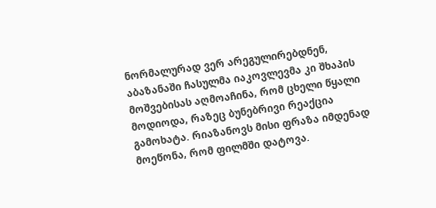ნორმალურად ვერ არეგულირებდნენ, აბაზანაში ჩასულმა იაკოვლევმა კი შხაპის მოშვებისას აღმოაჩინა, რომ ცხელი წყალი მოდიოდა, რაზეც ბუნებრივი რეაქცია გამოხატა. რიაზანოვს მისი ფრაზა იმდენად მოეწონა, რომ ფილმში დატოვა.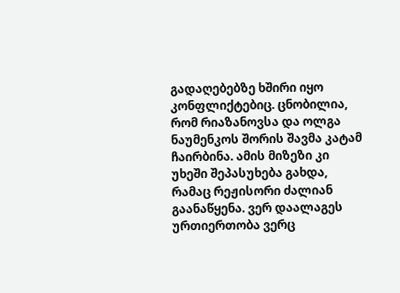გადაღებებზე ხშირი იყო კონფლიქტებიც. ცნობილია, რომ რიაზანოვსა და ოლგა ნაუმენკოს შორის შავმა კატამ ჩაირბინა. ამის მიზეზი კი უხეში შეპასუხება გახდა, რამაც რეჟისორი ძალიან გაანაწყენა. ვერ დაალაგეს ურთიერთობა ვერც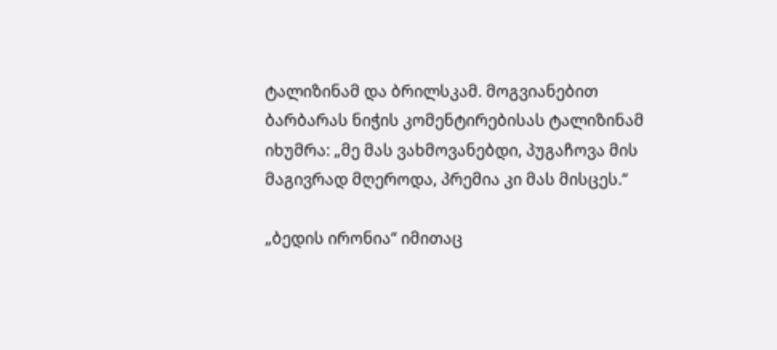ტალიზინამ და ბრილსკამ. მოგვიანებით ბარბარას ნიჭის კომენტირებისას ტალიზინამ იხუმრა: „მე მას ვახმოვანებდი, პუგაჩოვა მის მაგივრად მღეროდა, პრემია კი მას მისცეს.“

„ბედის ირონია“ იმითაც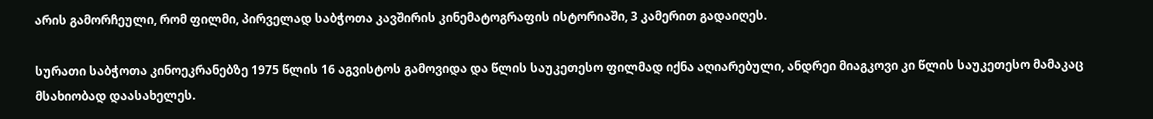არის გამორჩეული, რომ ფილმი, პირველად საბჭოთა კავშირის კინემატოგრაფის ისტორიაში, 3 კამერით გადაიღეს.

სურათი საბჭოთა კინოეკრანებზე 1975 წლის 16 აგვისტოს გამოვიდა და წლის საუკეთესო ფილმად იქნა აღიარებული, ანდრეი მიაგკოვი კი წლის საუკეთესო მამაკაც მსახიობად დაასახელეს.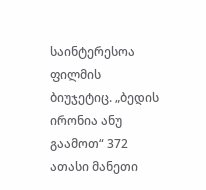საინტერესოა ფილმის ბიუჯეტიც. „ბედის ირონია ანუ გაამოთ“ 372 ათასი მანეთი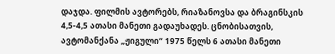დაჯდა. ფილმის ავტორებს, რიაზანოვსა და ბრაგინსკის 4,5-4,5 ათასი მანეთი გადაუხადეს. ცნობისათვის, ავტომანქანა „ჟიგული“ 1975 წელს 6 ათასი მანეთი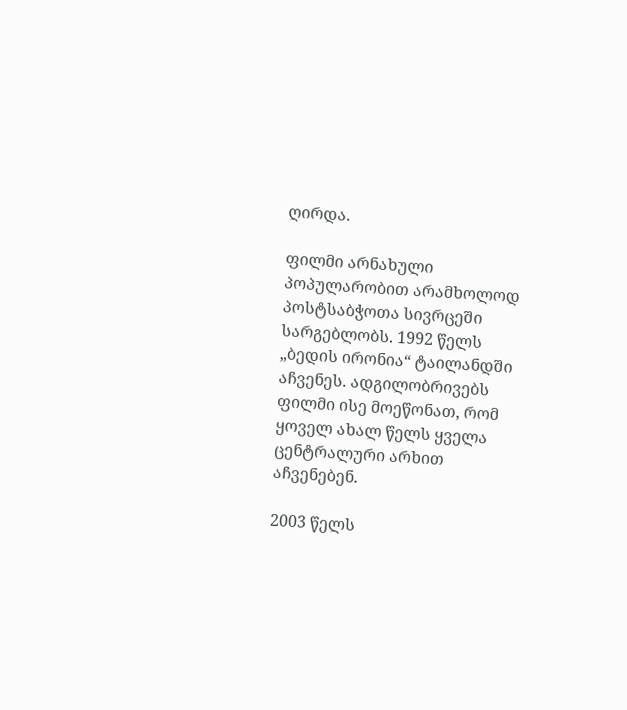ღირდა.

ფილმი არნახული პოპულარობით არამხოლოდ პოსტსაბჭოთა სივრცეში სარგებლობს. 1992 წელს „ბედის ირონია“ ტაილანდში აჩვენეს. ადგილობრივებს ფილმი ისე მოეწონათ, რომ ყოველ ახალ წელს ყველა ცენტრალური არხით აჩვენებენ.

2003 წელს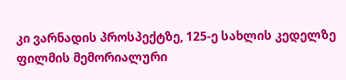კი ვარნადის პროსპექტზე, 125-ე სახლის კედელზე ფილმის მემორიალური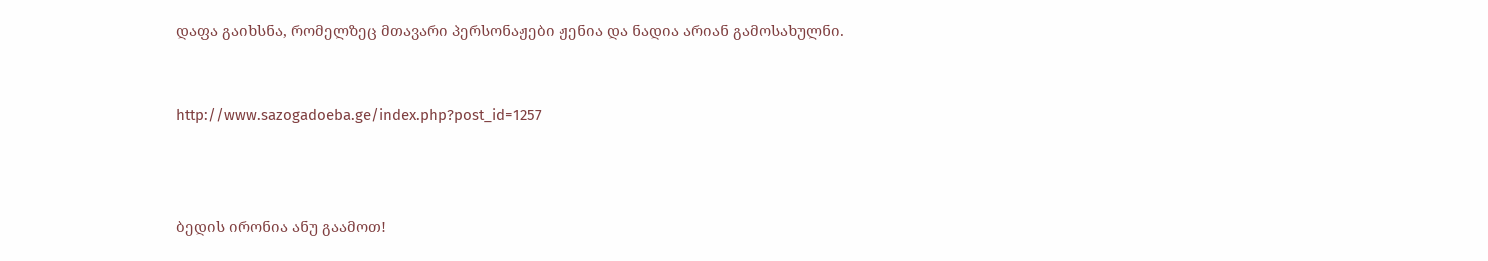დაფა გაიხსნა, რომელზეც მთავარი პერსონაჟები ჟენია და ნადია არიან გამოსახულნი.


http://www.sazogadoeba.ge/index.php?post_id=1257



ბედის ირონია ანუ გაამოთ!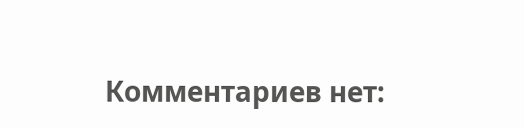Комментариев нет: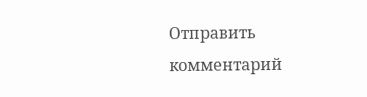Отправить комментарий